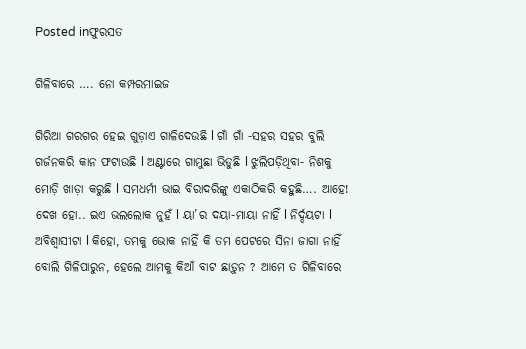Posted inଫୁରସତ

ଗିଳିବାରେ …. ନୋ କମ୍ପରମାଇଜ

ଗିରିଆ ଗରଗର ହେଇ ଗୁଡ଼ାଏ ଗାଳିଦେଉଛି l ଗାଁ ଗାଁ -ସହର ସହର ବୁଲି ଗର୍ଜନକରି କାନ ଫଟାଉଛି l ଅଣ୍ଟାରେ ଗାମୁଛା ଭିଡୁଛି l ଝୁଲିପଡ଼ିଥିବା- ନିଶକୁ ମୋଡ଼ି ଖାଡ଼ା କରୁଛି l ସମଧର୍ମୀ ଭାଇ ବିରାଦରିଙ୍କୁ ଏକାଠିକରି କହୁଛି…. ଆହେ! ଦେଖ ହୋ.. ଇଏ ଭଲଲୋକ ନୁହଁ l ୟା’ର ଦୟା-ମାୟା ନାହିଁ l ନିର୍ଦ୍ଦୟଟା l ଅବିଶ୍ୱାସୀଟା l କିହୋ, ତମକୁ ଭୋକ ନାହିଁ କି ତମ ପେଟରେ ସିନା ଜାଗା ନାହିଁ ବୋଲି ଗିଳିପାରୁନ, ହେଲେ ଆମକୁ କିଆଁ ବାଟ ଛାଡ଼ୁନ ? ଆମେ ତ ଗିଳିବାରେ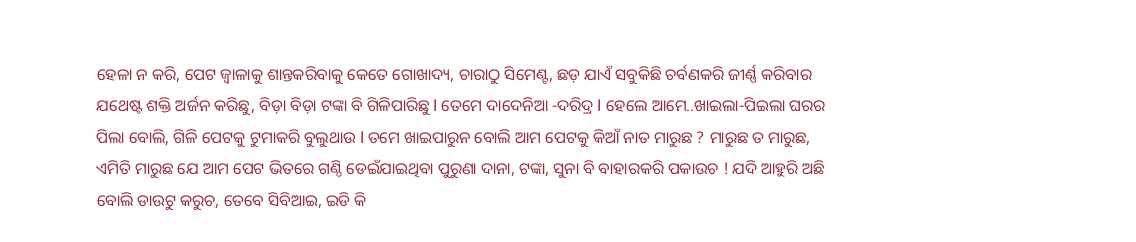ହେଳା ନ କରି, ପେଟ ଜ୍ୱାଳାକୁ ଶାନ୍ତକରିବାକୁ କେତେ ଗୋଖାଦ୍ୟ, ଚାରାଠୁ ସିମେଣ୍ଟ, ଛଡ଼ ଯାଏଁ ସବୁକିଛି ଚର୍ବଣକରି ଜୀର୍ଣ୍ଣ କରିବାର ଯଥେଷ୍ଟ ଶକ୍ତି ଅର୍ଜନ କରିଛୁ, ବିଡ଼ା ବିଡ଼ା ଟଙ୍କା ବି ଗିଳିପାରିଛୁ l ତେମେ ଦାଦେନିଆ -ଦରିଦ୍ର l ହେଲେ ଆମେ..ଖାଇଲା-ପିଇଲା ଘରର ପିଲା ବୋଲି, ଗିଳି ପେଟକୁ ଟୁମାକରି ବୁଲୁଥାଉ l ତମେ ଖାଇପାରୁନ ବୋଲି ଆମ ପେଟକୁ କିଆଁ ନାତ ମାରୁଛ ? ମାରୁଛ ତ ମାରୁଛ, ଏମିତି ମାରୁଛ ଯେ ଆମ ପେଟ ଭିତରେ ଗଣ୍ଠି ଡେଇଁଯାଇଥିବା ପୁରୁଣା ଦାନା, ଟଙ୍କା, ସୁନା ବି ବାହାରକରି ପକାଉଚ ! ଯଦି ଆହୁରି ଅଛି ବୋଲି ଡାଉଟୁ କରୁଚ, ତେବେ ସିବିଆଇ, ଇଡି କି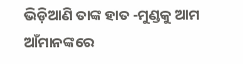ଭିଡ଼ିଆଣି ତାଙ୍କ ହାତ -ମୁଣ୍ଡକୁ ଆମ ଆଁମାନଙ୍କରେ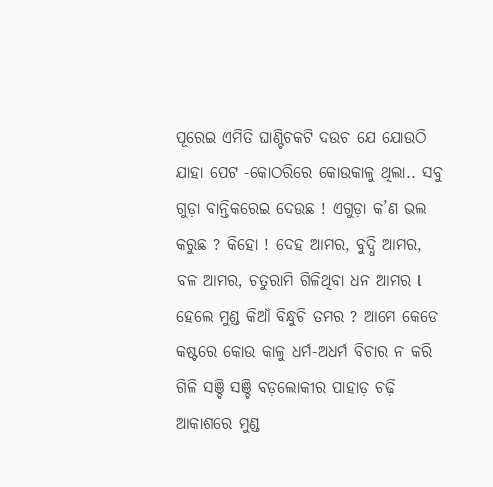ପୂରେଇ ଏମିତି ଘାଣ୍ଟିଚକଟି ଦଉଚ ଯେ ଯୋଉଠି ଯାହା ପେଟ -କୋଠରିରେ କୋଉକାଳୁ ଥିଲା.. ସବୁ ଗୁଡ଼ା ବାନ୍ତିକରେଇ ଦେଉଛ ! ଏଗୁଡ଼ା କ’ଣ ଭଲ କରୁଛ ? କିହୋ ! ଦେହ ଆମର, ବୁଦ୍ଧି ଆମର, ବଳ ଆମର, ଚତୁରାମି ଗିଳିଥିବା ଧନ ଆମର l ହେଲେ ମୁଣ୍ଡ କିଆଁ ବିନ୍ଧୁଚି ତମର ? ଆମେ କେଡେ କଷ୍ଟରେ କୋଉ କାଳୁ ଧର୍ମ-ଅଧର୍ମ ବିଚାର ନ କରି ଗିଳି ସଞ୍ଚି ସଞ୍ଚି ବଡ଼ଲୋକୀର ପାହାଡ଼ ଚଢ଼ି ଆକାଶରେ ମୁଣ୍ଡ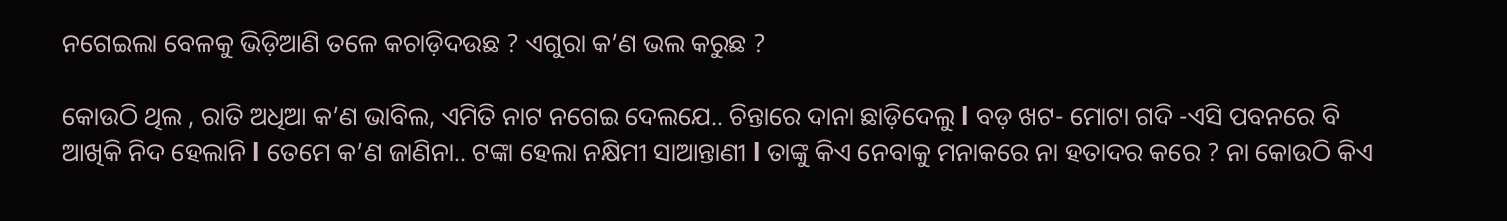ନଗେଇଲା ବେଳକୁ ଭିଡ଼ିଆଣି ତଳେ କଚାଡ଼ିଦଉଛ ? ଏଗୁରା କ’ଣ ଭଲ କରୁଛ ?

କୋଉଠି ଥିଲ , ରାତି ଅଧିଆ କ’ଣ ଭାବିଲ, ଏମିତି ନାଟ ନଗେଇ ଦେଲଯେ.. ଚିନ୍ତାରେ ଦାନା ଛାଡ଼ିଦେଲୁ l ବଡ଼ ଖଟ- ମୋଟା ଗଦି -ଏସି ପବନରେ ବି ଆଖିକି ନିଦ ହେଲାନି l ତେମେ କ’ଣ ଜାଣିନା.. ଟଙ୍କା ହେଲା ନକ୍ଷିମୀ ସାଆନ୍ତାଣୀ l ତାଙ୍କୁ କିଏ ନେବାକୁ ମନାକରେ ନା ହତାଦର କରେ ? ନା କୋଉଠି କିଏ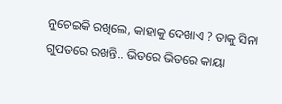ନୁଚେଇକି ରଖିଲେ, କାହାକୁ ଦେଖାଏ ? ତାକୁ ସିନା ଗୁପତରେ ରଖନ୍ତି.. ଭିତରେ ଭିତରେ କାୟା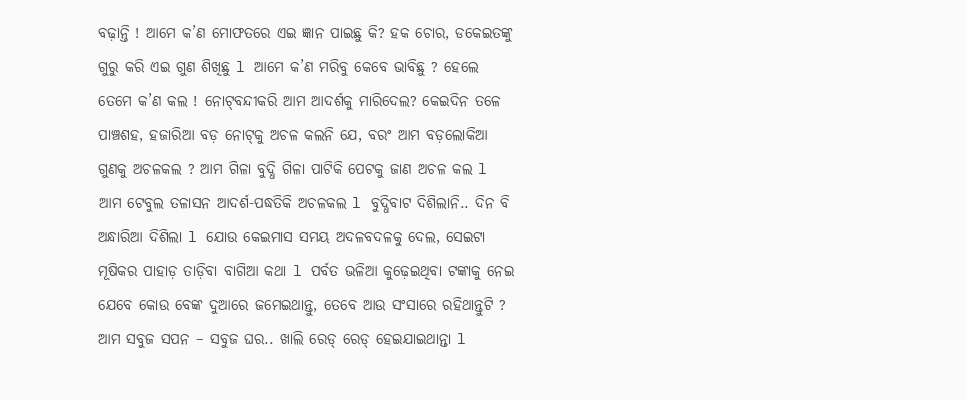ବଢ଼ାନ୍ତି ! ଆମେ କ’ଣ ମୋଫତରେ ଏଇ ଜ୍ଞାନ ପାଇଛୁ କି? ହକ ଚୋର, ଡକେଇତଙ୍କୁ ଗୁରୁ କରି ଏଇ ଗୁଣ ଶିଖିଛୁ l ଆମେ କ’ଣ ମରିବୁ କେବେ ଭାବିଛୁ ? ହେଲେ ତେମେ କ’ଣ କଲ ! ନୋଟ୍‌ବନ୍ଦୀକରି ଆମ ଆଦର୍ଶକୁ ମାରିଦେଲ? କେଇଦିନ ତଳେ ପାଞ୍ଚଶହ, ହଜାରିଆ ବଡ଼ ନୋଟ୍‌କୁ ଅଚଳ କଲନି ଯେ, ବରଂ ଆମ ବଡ଼ଲୋକିଆ ଗୁଣକୁ ଅଚଳକଲ ? ଆମ ଗିଳା ବୁଦ୍ଧି ଗିଳା ପାଟିକି ପେଟକୁ ଜାଣ ଅଚଳ କଲ l ଆମ ଟେବୁଲ ତଳାସନ ଆଦର୍ଶ-ପଦ୍ଧତିକି ଅଚଳକଲ l ବୁଦ୍ଧିବାଟ ଦିଶିଲାନି.. ଦିନ ବି ଅନ୍ଧାରିଆ ଦିଶିଲା l ଯୋଉ କେଇମାସ ସମୟ ଅଦଳବଦଳକୁ ଦେଲ, ସେଇଟା ମୂଷିକର ପାହାଡ଼ ତାଡ଼ିବା ବାଗିଆ କଥା l ପର୍ବତ ଭଳିଆ କୁଢ଼େଇଥିବା ଟଙ୍କାକୁ ନେଇ ଯେବେ କୋଉ ବେଙ୍କ ଦୁଆରେ ଜମେଇଥାନ୍ତୁ, ତେବେ ଆଉ ସଂସାରେ ରହିଥାନ୍ତୁଟି ? ଆମ ସବୁଜ ସପନ – ସବୁଜ ଘର.. ଖାଲି ରେଡ୍‌ ରେଡ୍‌ ହେଇଯାଇଥାନ୍ତା l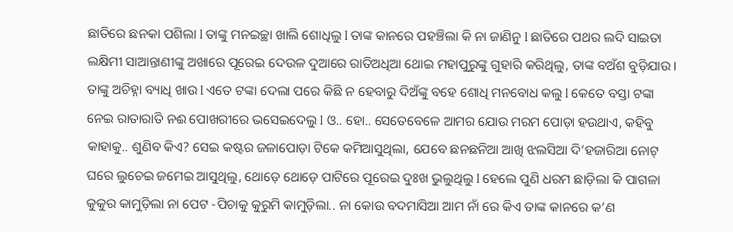ଛାତିରେ ଛନକା ପଶିଲା l ତାଙ୍କୁ ମନଇଚ୍ଛା ଖାଲି ଶୋଧିଲୁ l ତାଙ୍କ କାନରେ ପହଞ୍ଚିଲା କି ନା ଜାଣିନୁ l ଛାତିରେ ପଥର ଲଦି ସାଇତା ଲକ୍ଷିମୀ ସାଆନ୍ତାଣୀଙ୍କୁ ଅଖାରେ ପୂରେଇ ଦେଉଳ ଦୁଆରେ ରାତିଅଧିଆ ଥୋଇ ମହାପୁରୁଙ୍କୁ ଗୁହାରି କରିଥିଲୁ, ତାଙ୍କ ବଅଁଶ ବୁଡ଼ିଯାଉ। ତାଙ୍କୁ ଅଚିହ୍ନା ବ୍ୟାଧି ଖାଉ l ଏତେ ଟଙ୍କା ଦେଲା ପରେ କିଛି ନ ହେବାରୁ ଦିଅଁଙ୍କୁ ବହେ ଶୋଧି ମନବୋଧ କଲୁ l କେତେ ବସ୍ତା ଟଙ୍କା ନେଇ ରାତାରାତି ନଈ ପୋଖରୀରେ ଭସେଇଦେଲୁ l ଓ.. ହୋ.. ସେତେବେଳେ ଆମର ଯୋଉ ମରମ ପୋଡ଼ା ହଉଥାଏ, କହିବୁ କାହାକୁ.. ଶୁଣିବ କିଏ? ସେଇ କଷ୍ଟର ଜଳାପୋଡ଼ା ଟିକେ କମିଆସୁଥିଲା, ଯେବେ ଛନଛନିଆ ଆଖି ଝଲସିଆ ଦି’ହଜାରିଆ ନୋଟ୍‌ ଘରେ ଲୁଚେଇ ଜମେଇ ଆସୁଥିଲୁ, ଥୋଡ଼େ ଥୋଡ଼େ ପାଟିରେ ପୂରେଇ ଦୁଃଖ ଭୁଲୁଥିଲୁ l ହେଲେ ପୁଣି ଧରମ ଛାଡ଼ିଲା କି ପାଗଳା କୁକୁର କାମୁଡ଼ିଲା ନା ପେଟ -ପିଚାକୁ କୁରୁମି କାମୁଡ଼ିଲା.. ନା କୋଉ ବଦମାସିଆ ଆମ ନାଁ ରେ କିଏ ତାଙ୍କ କାନରେ କ’ଣ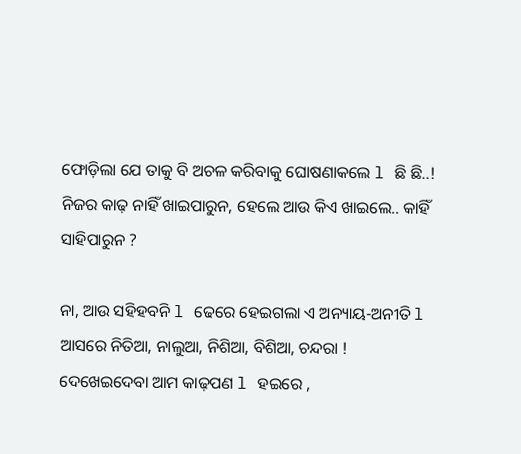ଫୋଡ଼ିଲା ଯେ ତାକୁ ବି ଅଚଳ କରିବାକୁ ଘୋଷଣାକଲେ l ଛି ଛି..! ନିଜର କାଢ଼ ନାହିଁ ଖାଇପାରୁନ, ହେଲେ ଆଉ କିଏ ଖାଇଲେ.. କାହିଁ ସାହିପାରୁନ ?

ନା, ଆଉ ସହିହବନି l ଢେରେ ହେଇଗଲା ଏ ଅନ୍ୟାୟ-ଅନୀତି l ଆସରେ ନିତିଆ, ନାଲୁଆ, ନିଶିଆ, ବିଶିଆ, ଚନ୍ଦରା ! ଦେଖେଇଦେବା ଆମ କାଢ଼ପଣ l ହଇରେ ,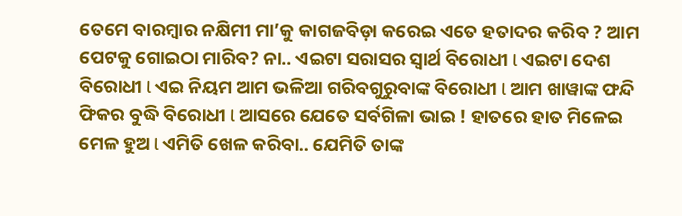ତେମେ ବାରମ୍ବାର ନକ୍ଷିମୀ ମା’କୁ କାଗଜବିଡ଼ା କରେଇ ଏତେ ହତାଦର କରିବ ? ଆମ ପେଟକୁ ଗୋଇଠା ମାରିବ? ନା.. ଏଇଟା ସରାସର ସ୍ବାର୍ଥ ବିରୋଧୀ l ଏଇଟା ଦେଶ ବିରୋଧୀ l ଏଇ ନିୟମ ଆମ ଭଳିଆ ଗରିବଗୁରୁବାଙ୍କ ବିରୋଧୀ l ଆମ ଖାୱାଙ୍କ ଫନ୍ଦି ଫିକର ବୁଦ୍ଧି ବିରୋଧୀ l ଆସରେ ଯେତେ ସର୍ବଗିଳା ଭାଇ ! ହାତରେ ହାତ ମିଳେଇ ମେଳ ହୁଅ l ଏମିତି ଖେଳ କରିବା.. ଯେମିତି ତାଙ୍କ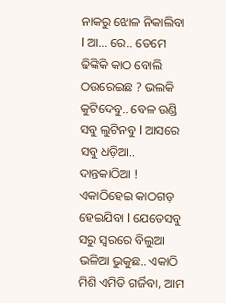ନାକରୁ ଝୋଳ ନିକାଲିବା l ଆ… ରେ.. ତେମେ ଢିଙ୍କିକି କାଠ ବୋଲି ଠଉରେଇଛ ? ଭଲକି କୁଟିଦେବୁ.. ବେଳ ଉଣ୍ଡି ସବୁ ଲୁଟିନବୁ l ଆସରେ ସବୁ ଧଡ଼ିଆ.. ଦାନ୍ତକାଠିଆ ! ଏକାଠିହେଇ କାଠଗଡ଼ ହେଇଯିବା l ଯେତେସବୁ ସରୁ ସ୍ବରରେ ବିଲୁଆ ଭଳିଆ ଭୁକୁଛ.. ଏକାଠି ମିଶି ଏମିତି ଗର୍ଜିବା, ଆମ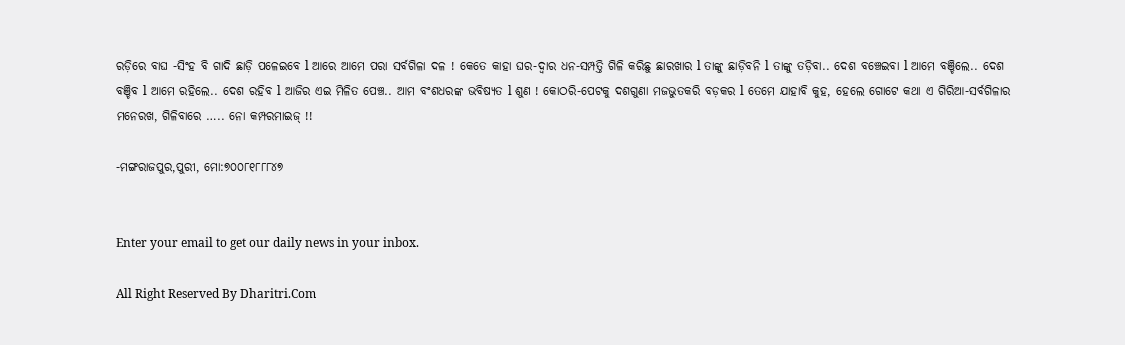ରଡ଼ିରେ ବାଘ -ସିଂହ ବି ଗାଦି ଛାଡ଼ି ପଳେଇବେ l ଆରେ ଆମେ ପରା ସର୍ବଗିଳା ଦଳ ! କେତେ କାହା ଘର-ଦ୍ୱାର ଧନ-ସମ୍ପତ୍ତି ଗିଳି କରିଛୁ ଛାରଖାର l ତାଙ୍କୁ ଛାଡ଼ିବନି l ତାଙ୍କୁ ତଡ଼ିବା.. ଦେଶ ବଞ୍ଚେଇବା l ଆମେ ବଞ୍ଚିଲେ.. ଦେଶ ବଞ୍ଚିବ l ଆମେ ରହିଲେ.. ଦେଶ ରହିବ l ଆଜିର ଏଇ ମିଳିତ ପେଞ୍ଚ.. ଆମ ବଂଶଧରଙ୍କ ଭବିଷ୍ୟତ l ଶୁଣ ! କୋଠରି-ପେଟକୁ ଦଶଗୁଣା ମଜଭୁତକରି ବଡ଼କର l ତେମେ ଯାହାବି କୁହ, ହେଲେ ଗୋଟେ କଥା ଏ ଗିରିଆ-ସର୍ବଗିଳାର ମନେରଖ, ଗିଳିବାରେ ….. ନୋ କମ୍ପରମାଇଜ୍‌ !!

-ମଙ୍ଗରାଜପୁର,ପୁରୀ, ମୋ:୭୦୦୮୧୮୮୮୪୭


Enter your email to get our daily news in your inbox.

All Right Reserved By Dharitri.Com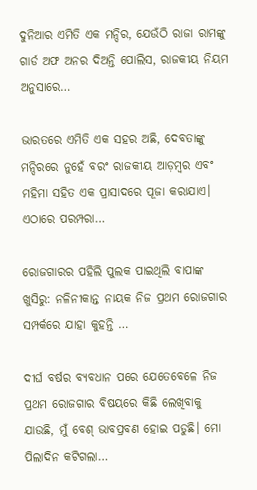ଦୁନିଆର ଏମିତି ଏକ ମନ୍ଦିର, ଯେଉଁଠି ରାଜା ରାମଙ୍କୁ ଗାର୍ଡ ଅଫ ଅନର ଦିଅନ୍ତି ପୋଲିସ, ରାଜକୀୟ ନିୟମ ଅନୁସାରେ…

ଭାରତରେ ଏମିତି ଏକ ସହର ଅଛି, ଦେବତାଙ୍କୁ ମନ୍ଦିରରେ ନୁହେଁ ବରଂ ରାଜକୀୟ ଆଡ଼ମ୍ବର ଏବଂ ମହିମା ସହିତ ଏକ ପ୍ରାସାଦରେ ପୂଜା କରାଯାଏ। ଏଠାରେ ପରମ୍ପରା…

ରୋଜଗାରର ପହିଲି ପୁଲକ ପାଇଥିଲି ବାପାଙ୍କ ଖୁସିରୁ: ନଳିନୀକାନ୍ତ ନାୟକ ନିଜ ପ୍ରଥମ ରୋଜଗାର ସମ୍ପର୍କରେ ଯାହା କୁହନ୍ତି …

ଦୀର୍ଘ ବର୍ଷର ବ୍ୟବଧାନ ପରେ ଯେତେବେଳେ ନିଜ ପ୍ରଥମ ରୋଜଗାର ବିଷୟରେ କିଛି ଲେଖିବାକୁ ଯାଉଛି, ମୁଁ ବେଶ୍‌ ଭାବପ୍ରବଣ ହୋଇ ପଡୁଛି। ମୋ ପିଲାଦିନ କଟିଗଲା…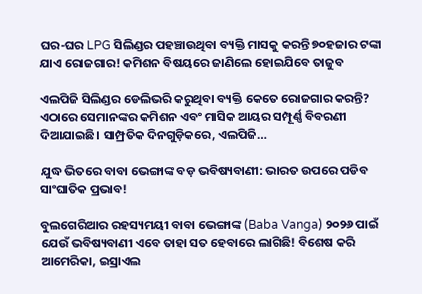ଘର-ଘର LPG ସିଲିଣ୍ଡର ପହଞ୍ଚାଉଥିବା ବ୍ୟକ୍ତି ମାସକୁ କରନ୍ତି ୭୦ହଜାର ଟଙ୍କା ଯାଏ ରୋଜଗାର! କମିଶନ ବିଷୟରେ ଜାଣିଲେ ହୋଇଯିବେ ତାଜୁବ

ଏଲପିଜି ସିଲିଣ୍ଡର ଡେଲିଭରି କରୁଥିବା ବ୍ୟକ୍ତି କେତେ ରୋଜଗାର କରନ୍ତି? ଏଠାରେ ସେମାନଙ୍କର କମିଶନ ଏବଂ ମାସିକ ଆୟର ସମ୍ପୂର୍ଣ୍ଣ ବିବରଣୀ ଦିଆଯାଇଛି। ସାମ୍ପ୍ରତିକ ଦିନଗୁଡ଼ିକରେ, ଏଲପିଜି…

ଯୁଦ୍ଧ ଭିତରେ ବାବା ଭେଙ୍ଗାଙ୍କ ବଡ଼ ଭବିଷ୍ୟବାଣୀ: ଭାରତ ଉପରେ ପଡିବ ସାଂଘାତିକ ପ୍ରଭାବ!

ବୁଲଗେରିଆର ରହସ୍ୟମୟୀ ବାବା ଭେଙ୍ଗାଙ୍କ (Baba Vanga) ୨୦୨୬ ପାଇଁ ଯେଉଁ ଭବିଷ୍ୟବାଣୀ ଏବେ ତାହା ସତ ହେବାରେ ଲାଗିଛି! ବିଶେଷ କରି ଆମେରିକା, ଇସ୍ରାଏଲ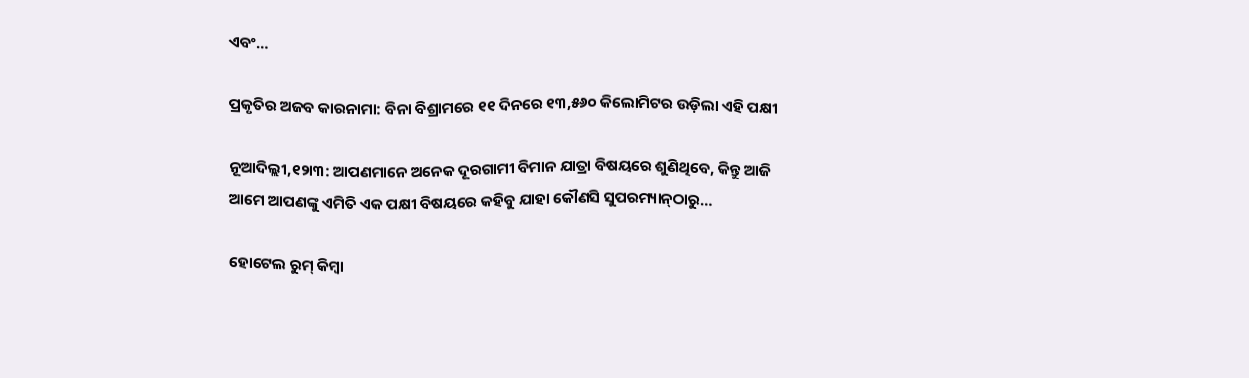ଏବଂ…

ପ୍ରକୃତିର ଅଜବ କାରନାମା: ବିନା ବିଶ୍ରାମରେ ୧୧ ଦିନରେ ୧୩,୫୬୦ କିଲୋମିଟର ଉଡ଼ିଲା ଏହି ପକ୍ଷୀ

ନୂଆଦିଲ୍ଲୀ,୧୨ା୩: ଆପଣମାନେ ଅନେକ ଦୂରଗାମୀ ବିମାନ ଯାତ୍ରା ବିଷୟରେ ଶୁଣିଥିବେ, କିନ୍ତୁ ଆଜି ଆମେ ଆପଣଙ୍କୁ ଏମିତି ଏକ ପକ୍ଷୀ ବିଷୟରେ କହିବୁ ଯାହା କୌଣସି ସୁପରମ୍ୟାନ୍‌ଠାରୁ…

ହୋଟେଲ ରୁମ୍‌ କିମ୍ବା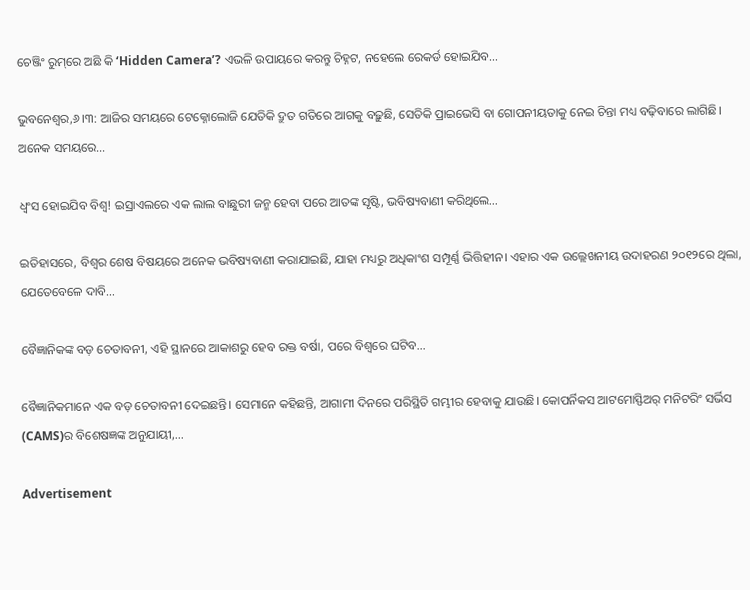ଚେଞ୍ଜିଂ ରୁମ୍‌ରେ ଅଛି କି ‘Hidden Camera’? ଏଭଳି ଉପାୟରେ କରନ୍ତୁ ଚିହ୍ନଟ, ନହେଲେ ରେକର୍ଡ ହୋଇଯିବ…

ଭୁବନେଶ୍ୱର,୬।୩: ଆଜିର ସମୟରେ ଟେକ୍ନୋଲୋଜି ଯେତିକି ଦ୍ରୁତ ଗତିରେ ଆଗକୁ ବଢ଼ୁଛି, ସେତିକି ପ୍ରାଇଭେସି ବା ଗୋପନୀୟତାକୁ ନେଇ ଚିନ୍ତା ମଧ୍ୟ ବଢ଼ିବାରେ ଲାଗିଛି। ଅନେକ ସମୟରେ…

ଧ୍ୱଂସ ହୋଇଯିବ ବିଶ୍ୱ! ଇସ୍ରାଏଲରେ ଏକ ଲାଲ ବାଛୁରୀ ଜନ୍ମ ହେବା ପରେ ଆତଙ୍କ ସୃଷ୍ଟି, ଭବିଷ୍ୟବାଣୀ କରିଥିଲେ…

ଇତିହାସରେ, ବିଶ୍ୱର ଶେଷ ବିଷୟରେ ଅନେକ ଭବିଷ୍ୟବାଣୀ କରାଯାଇଛି, ଯାହା ମଧ୍ୟରୁ ଅଧିକାଂଶ ସମ୍ପୂର୍ଣ୍ଣ ଭିତ୍ତିହୀନ। ଏହାର ଏକ ଉଲ୍ଲେଖନୀୟ ଉଦାହରଣ ୨୦୧୨ରେ ଥିଲା, ଯେତେବେଳେ ଦାବି…

ବୈଜ୍ଞାନିକଙ୍କ ବଡ଼ ଚେତାବନୀ, ଏହି ସ୍ଥାନରେ ଆକାଶରୁ ହେବ ରକ୍ତ ବର୍ଷା, ପରେ ବିଶ୍ୱରେ ଘଟିବ…

ବୈଜ୍ଞାନିକମାନେ ଏକ ବଡ଼ ଚେତାବନୀ ଦେଇଛନ୍ତି। ସେମାନେ କହିଛନ୍ତି, ଆଗାମୀ ଦିନରେ ପରିସ୍ଥିତି ଗମ୍ଭୀର ହେବାକୁ ଯାଉଛି। କୋପର୍ନିକସ ଆଟମୋସ୍ଫିଅର୍‌ ମନିଟରିଂ ସର୍ଭିସ (CAMS)ର ବିଶେଷଜ୍ଞଙ୍କ ଅନୁଯାୟୀ,…

Advertisement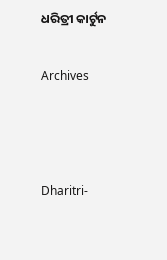ଧରିତ୍ରୀ କାର୍ଟୁନ

Archives



Dharitri-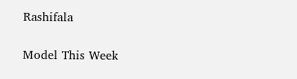Rashifala

Model This Week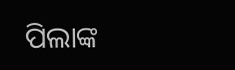ପିଲାଙ୍କ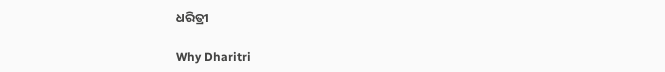ଧରିତ୍ରୀ

Why Dharitri